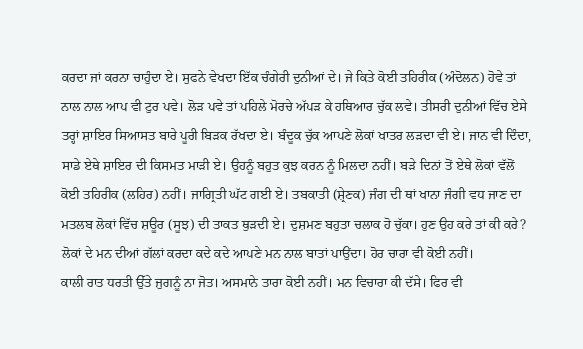ਕਰਦਾ ਜਾਂ ਕਰਨਾ ਚਾਹੁੰਦਾ ਏ। ਸੁਫਨੇ ਵੇਖਦਾ ਇੱਕ ਚੰਗੇਰੀ ਦੁਨੀਆਂ ਦੇ। ਜੇ ਕਿਤੇ ਕੋਈ ਤਹਿਰੀਕ (ਅੰਦੋਲਨ) ਹੋਵੇ ਤਾਂ ਨਾਲ ਨਾਲ ਆਪ ਵੀ ਟੁਰ ਪਵੇ। ਲੋੜ ਪਵੇ ਤਾਂ ਪਹਿਲੇ ਮੋਰਚੇ ਅੱਪੜ ਕੇ ਹਥਿਆਰ ਚੁੱਕ ਲਵੇ। ਤੀਸਰੀ ਦੁਨੀਆਂ ਵਿੱਚ ਏਸੇ ਤਰ੍ਹਾਂ ਸ਼ਾਇਰ ਸਿਆਸਤ ਬਾਰੇ ਪੂਰੀ ਬਿੜਕ ਰੱਖਦਾ ਏ। ਬੰਦੂਕ ਚੁੱਕ ਆਪਣੇ ਲੋਕਾਂ ਖਾਤਰ ਲੜਦਾ ਵੀ ਏ। ਜਾਨ ਵੀ ਦਿੰਦਾ, ਸਾਡੇ ਏਥੇ ਸ਼ਾਇਰ ਦੀ ਕਿਸਮਤ ਮਾੜੀ ਏ। ਉਹਨੂੰ ਬਹੁਤ ਕੁਝ ਕਰਨ ਨੂੰ ਮਿਲਦਾ ਨਹੀਂ। ਬੜੇ ਦਿਨਾਂ ਤੋਂ ਏਥੇ ਲੋਕਾਂ ਵੱਲੋਂ ਕੋਈ ਤਹਿਰੀਕ (ਲਹਿਰ) ਨਹੀਂ। ਜਾਗ੍ਰਿਤੀ ਘੱਟ ਗਈ ਏ। ਤਬਕਾਤੀ (ਸ਼੍ਰੇਣਕ) ਜੰਗ ਦੀ ਥਾਂ ਖਾਨਾ ਜੰਗੀ ਵਧ ਜਾਣ ਦਾ ਮਤਲਬ ਲੋਕਾਂ ਵਿੱਚ ਸ਼ਊਰ (ਸੂਝ) ਦੀ ਤਾਕਤ ਥੁੜਦੀ ਏ। ਦੁਸ਼ਮਣ ਬਹੁਤਾ ਚਲਾਕ ਹੋ ਚੁੱਕਾ। ਹੁਣ ਉਹ ਕਰੇ ਤਾਂ ਕੀ ਕਰੇ? ਲੋਕਾਂ ਦੇ ਮਨ ਦੀਆਂ ਗੱਲਾਂ ਕਰਦਾ ਕਦੇ ਕਦੇ ਆਪਣੇ ਮਨ ਨਾਲ ਬਾਤਾਂ ਪਾਉਂਦਾ। ਹੋਰ ਚਾਰਾ ਵੀ ਕੋਈ ਨਹੀਂ।
ਕਾਲੀ ਰਾਤ ਧਰਤੀ ਉੱਤੇ ਜੁਗਨੂੰ ਨਾ ਜੋਤ। ਅਸਮਾਨੇ ਤਾਰਾ ਕੋਈ ਨਹੀਂ। ਮਨ ਵਿਚਾਰਾ ਕੀ ਦੱਸੇ। ਫਿਰ ਵੀ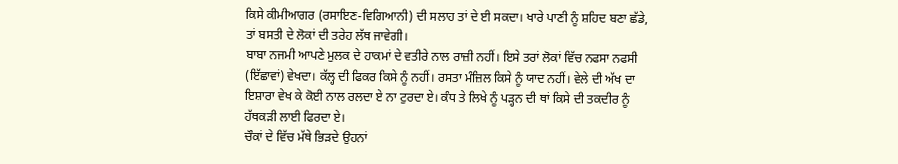ਕਿਸੇ ਕੀਮੀਆਗਰ (ਰਸਾਇਣ-ਵਿਗਿਆਨੀ) ਦੀ ਸਲਾਹ ਤਾਂ ਦੇ ਈ ਸਕਦਾ। ਖਾਰੇ ਪਾਣੀ ਨੂੰ ਸ਼ਹਿਦ ਬਣਾ ਛੱਡੇ, ਤਾਂ ਬਸਤੀ ਦੇ ਲੋਕਾਂ ਦੀ ਤਰੇਹ ਲੱਥ ਜਾਵੇਗੀ।
ਬਾਬਾ ਨਜਮੀ ਆਪਣੇ ਮੁਲਕ ਦੇ ਹਾਕਮਾਂ ਦੇ ਵਤੀਰੇ ਨਾਲ ਰਾਜ਼ੀ ਨਹੀਂ। ਇਸੇ ਤਰਾਂ ਲੋਕਾਂ ਵਿੱਚ ਨਫਸਾ ਨਫਸੀ (ਇੱਛਾਵਾਂ) ਵੇਖਦਾ। ਕੱਲ੍ਹ ਦੀ ਫਿਕਰ ਕਿਸੇ ਨੂੰ ਨਹੀਂ। ਰਸਤਾ ਮੰਜ਼ਿਲ ਕਿਸੇ ਨੂੰ ਯਾਦ ਨਹੀਂ। ਵੇਲੇ ਦੀ ਅੱਖ ਦਾ ਇਸ਼ਾਰਾ ਵੇਖ ਕੇ ਕੋਈ ਨਾਲ ਰਲਦਾ ਏ ਨਾ ਟੁਰਦਾ ਏ। ਕੰਧ ਤੇ ਲਿਖੇ ਨੂੰ ਪੜ੍ਹਨ ਦੀ ਥਾਂ ਕਿਸੇ ਦੀ ਤਕਦੀਰ ਨੂੰ ਹੱਥਕੜੀ ਲਾਈ ਫਿਰਦਾ ਏ।
ਚੌਕਾਂ ਦੇ ਵਿੱਚ ਮੱਥੇ ਭਿੜਦੇ ਉਹਨਾਂ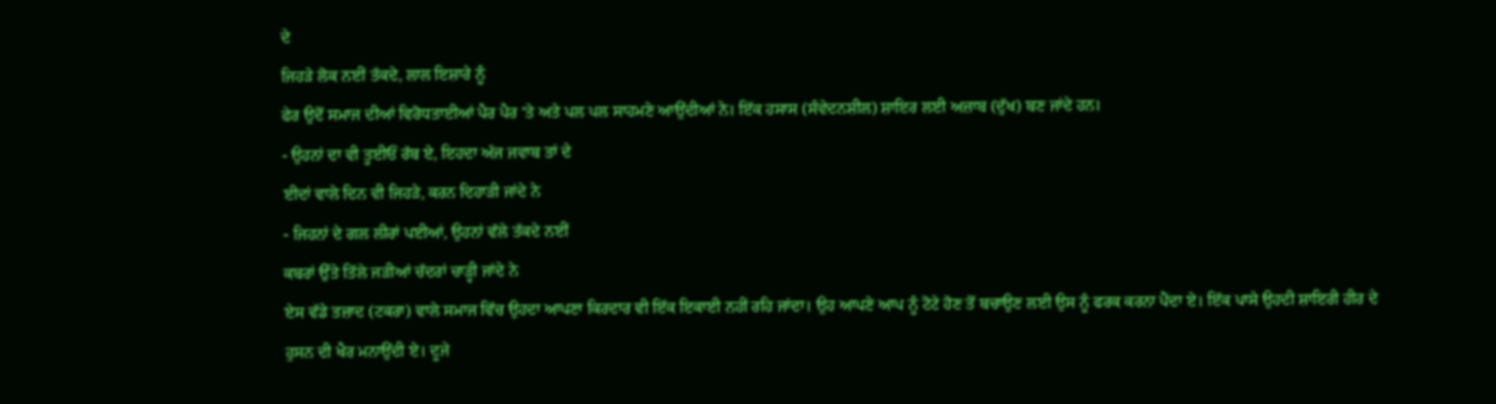ਦੇ
ਜਿਹੜੇ ਲੋਕ ਨਈਂ ਤੱਕਦੇ, ਲਾਲ ਇਸ਼ਾਰੇ ਨੂੰ
ਫੇਰ ਉਦੋਂ ਸਮਾਜ ਦੀਆਂ ਵਿਰੋਧਤਾਈਆਂ ਪੈਰ ਪੈਰ 'ਤੇ ਅਤੇ ਪਲ ਪਲ ਸਾਹਮਣੇ ਆਉਂਦੀਆਂ ਨੇ। ਇੱਕ ਹਸਾਸ (ਸੰਵੇਦਨਸ਼ੀਲ) ਸ਼ਾਇਰ ਲਈ ਅਜ਼ਾਬ (ਦੁੱਖ) ਬਣ ਜਾਂਦੇ ਹਨ।
- ਉਹਨਾਂ ਦਾ ਵੀ ਤੂਈਓਂ ਰੱਬ ਏ, ਇਹਦਾ ਅੱਜ ਜਵਾਬ ਤਾਂ ਦੇ
ਈਦਾਂ ਵਾਲੇ ਦਿਨ ਵੀ ਜਿਹੜੇ, ਕਰਨ ਦਿਹਾੜੀ ਜਾਂਦੇ ਨੇ
- ਜਿਹਨਾਂ ਦੇ ਗਲ ਲੀਰਾਂ ਪਈਆਂ, ਉਹਨਾਂ ਵੱਲੇ ਤੱਕਦੇ ਨਈਂ
ਕਬਰਾਂ ਉੱਤੇ ਤਿੱਲੇ ਜੜੀਆਂ ਚੱਦਰਾਂ ਚਾੜ੍ਹੀ ਜਾਂਦੇ ਨੇ
ਏਸ ਵੱਡੇ ਤਜ਼ਾਦ (ਟਕਰਾ) ਵਾਲੇ ਸਮਾਜ ਵਿੱਚ ਉਹਦਾ ਆਪਣਾ ਕਿਰਦਾਰ ਵੀ ਇੱਕ ਇਕਾਈ ਨਹੀਂ ਰਹਿ ਜਾਂਦਾ। ਉਹ ਆਪਣੇ ਆਪ ਨੂੰ ਟੋਟੇ ਹੋਣ ਤੋਂ ਬਚਾਉਣ ਲਈ ਉਸ ਨੂੰ ਫਰਕ ਕਰਨਾ ਪੈਂਦਾ ਏ। ਇੱਕ ਪਾਸੇ ਉਹਦੀ ਸ਼ਾਇਰੀ ਹੀਰ ਦੇ ਹੁਸਨ ਦੀ ਖੈਰ ਮਨਾਉਂਦੀ ਏ। ਦੂਜੇ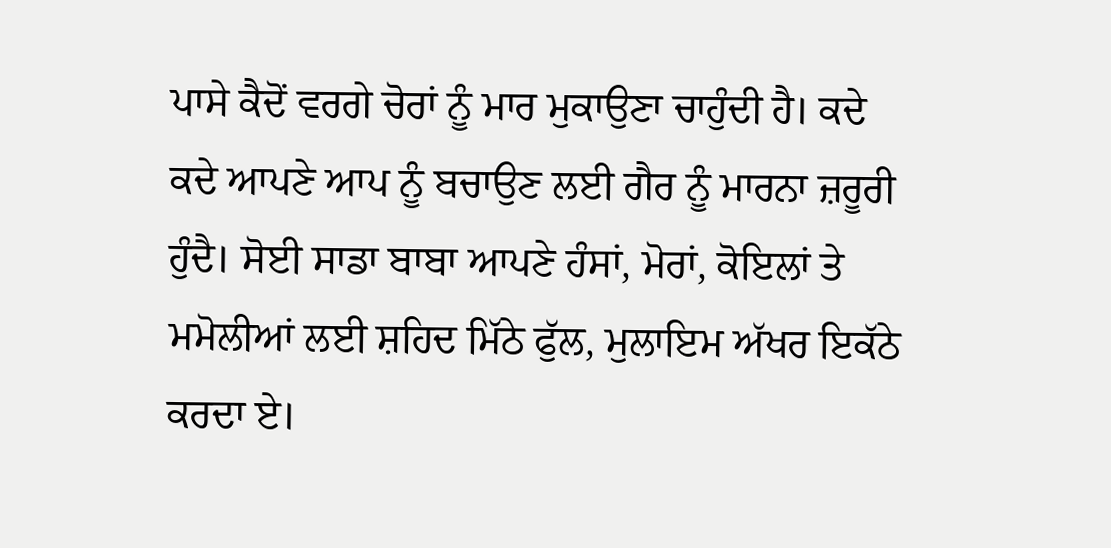ਪਾਸੇ ਕੈਦੋਂ ਵਰਗੇ ਚੋਰਾਂ ਨੂੰ ਮਾਰ ਮੁਕਾਉਣਾ ਚਾਹੁੰਦੀ ਹੈ। ਕਦੇ ਕਦੇ ਆਪਣੇ ਆਪ ਨੂੰ ਬਚਾਉਣ ਲਈ ਗੈਰ ਨੂੰ ਮਾਰਨਾ ਜ਼ਰੂਰੀ ਹੁੰਦੈ। ਸੋਈ ਸਾਡਾ ਬਾਬਾ ਆਪਣੇ ਹੰਸਾਂ, ਮੋਰਾਂ, ਕੋਇਲਾਂ ਤੇ ਮਮੋਲੀਆਂ ਲਈ ਸ਼ਹਿਦ ਮਿੱਠੇ ਫੁੱਲ, ਮੁਲਾਇਮ ਅੱਖਰ ਇਕੱਠੇ ਕਰਦਾ ਏ।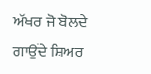ਅੱਖਰ ਜੋ ਬੋਲਦੇ ਗਾਉਂਦੇ ਸ਼ਿਅਰ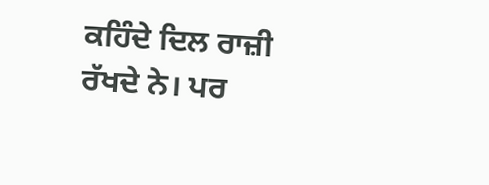ਕਹਿੰਦੇ ਦਿਲ ਰਾਜ਼ੀ ਰੱਖਦੇ ਨੇ। ਪਰ